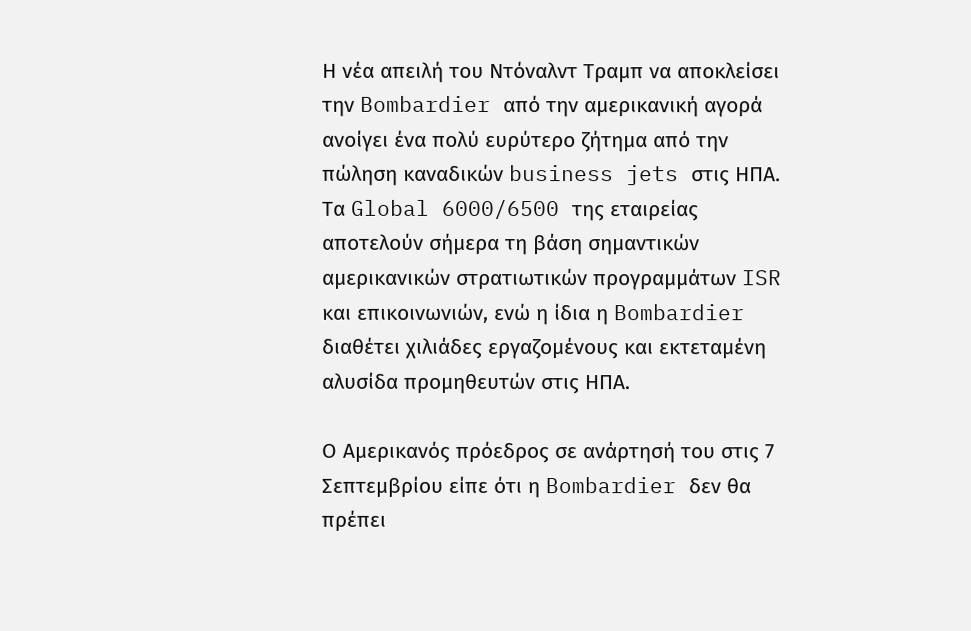Η νέα απειλή του Ντόναλντ Τραμπ να αποκλείσει την Bombardier από την αμερικανική αγορά ανοίγει ένα πολύ ευρύτερο ζήτημα από την πώληση καναδικών business jets στις ΗΠΑ. Τα Global 6000/6500 της εταιρείας αποτελούν σήμερα τη βάση σημαντικών αμερικανικών στρατιωτικών προγραμμάτων ISR και επικοινωνιών, ενώ η ίδια η Bombardier διαθέτει χιλιάδες εργαζομένους και εκτεταμένη αλυσίδα προμηθευτών στις ΗΠΑ.

Ο Αμερικανός πρόεδρος σε ανάρτησή του στις 7 Σεπτεμβρίου είπε ότι η Bombardier δεν θα πρέπει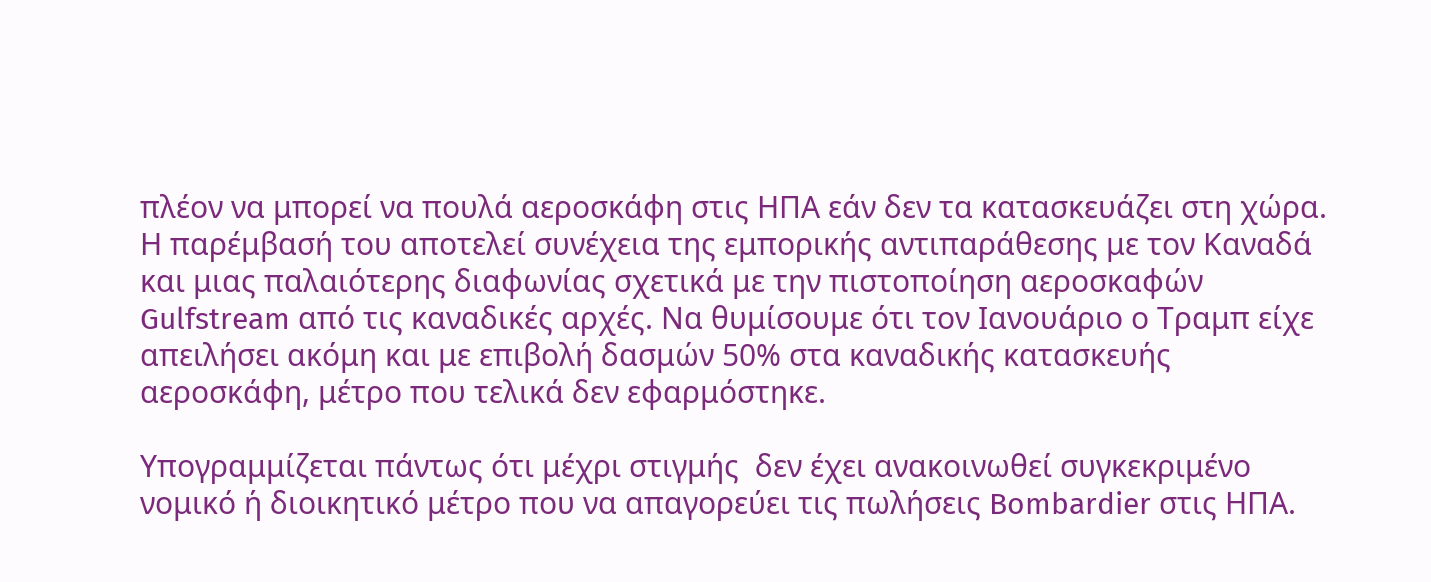πλέον να μπορεί να πουλά αεροσκάφη στις ΗΠΑ εάν δεν τα κατασκευάζει στη χώρα. Η παρέμβασή του αποτελεί συνέχεια της εμπορικής αντιπαράθεσης με τον Καναδά και μιας παλαιότερης διαφωνίας σχετικά με την πιστοποίηση αεροσκαφών Gulfstream από τις καναδικές αρχές. Να θυμίσουμε ότι τον Ιανουάριο ο Τραμπ είχε απειλήσει ακόμη και με επιβολή δασμών 50% στα καναδικής κατασκευής αεροσκάφη, μέτρο που τελικά δεν εφαρμόστηκε.

Υπογραμμίζεται πάντως ότι μέχρι στιγμής  δεν έχει ανακοινωθεί συγκεκριμένο νομικό ή διοικητικό μέτρο που να απαγορεύει τις πωλήσεις Bombardier στις ΗΠΑ.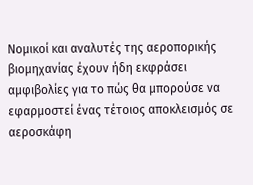Νομικοί και αναλυτές της αεροπορικής βιομηχανίας έχουν ήδη εκφράσει αμφιβολίες για το πώς θα μπορούσε να εφαρμοστεί ένας τέτοιος αποκλεισμός σε αεροσκάφη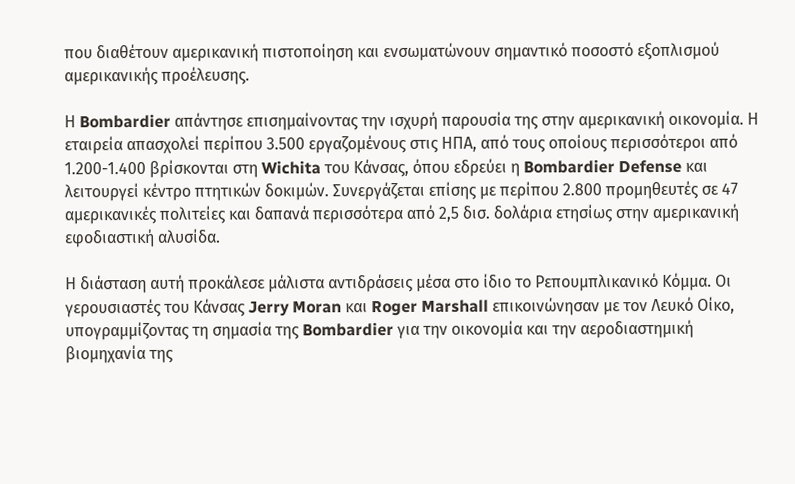που διαθέτουν αμερικανική πιστοποίηση και ενσωματώνουν σημαντικό ποσοστό εξοπλισμού αμερικανικής προέλευσης.

Η Bombardier απάντησε επισημαίνοντας την ισχυρή παρουσία της στην αμερικανική οικονομία. Η εταιρεία απασχολεί περίπου 3.500 εργαζομένους στις ΗΠΑ, από τους οποίους περισσότεροι από 1.200-1.400 βρίσκονται στη Wichita του Κάνσας, όπου εδρεύει η Bombardier Defense και λειτουργεί κέντρο πτητικών δοκιμών. Συνεργάζεται επίσης με περίπου 2.800 προμηθευτές σε 47 αμερικανικές πολιτείες και δαπανά περισσότερα από 2,5 δισ. δολάρια ετησίως στην αμερικανική εφοδιαστική αλυσίδα.

Η διάσταση αυτή προκάλεσε μάλιστα αντιδράσεις μέσα στο ίδιο το Ρεπουμπλικανικό Κόμμα. Οι γερουσιαστές του Κάνσας Jerry Moran και Roger Marshall επικοινώνησαν με τον Λευκό Οίκο, υπογραμμίζοντας τη σημασία της Bombardier για την οικονομία και την αεροδιαστημική βιομηχανία της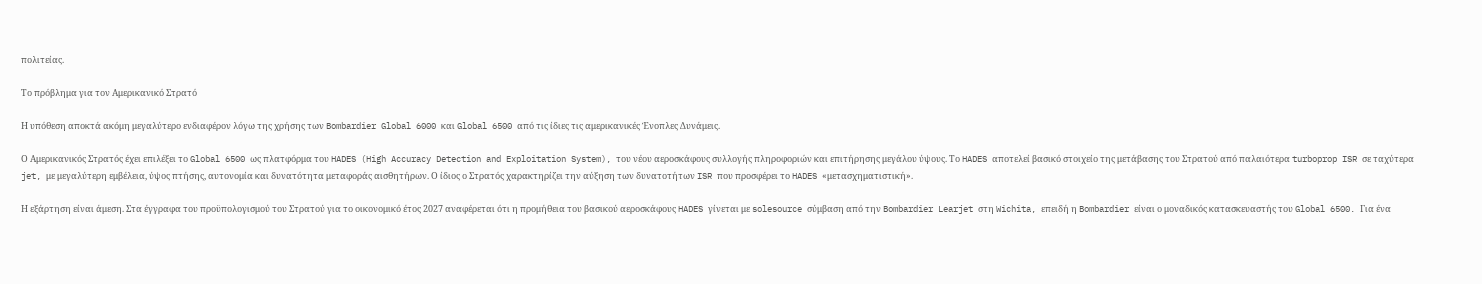πολιτείας.

Το πρόβλημα για τον Αμερικανικό Στρατό

Η υπόθεση αποκτά ακόμη μεγαλύτερο ενδιαφέρον λόγω της χρήσης των Bombardier Global 6000 και Global 6500 από τις ίδιες τις αμερικανικές Ένοπλες Δυνάμεις.

Ο Αμερικανικός Στρατός έχει επιλέξει το Global 6500 ως πλατφόρμα του HADES (High Accuracy Detection and Exploitation System), του νέου αεροσκάφους συλλογής πληροφοριών και επιτήρησης μεγάλου ύψους. Το HADES αποτελεί βασικό στοιχείο της μετάβασης του Στρατού από παλαιότερα turboprop ISR σε ταχύτερα jet, με μεγαλύτερη εμβέλεια, ύψος πτήσης, αυτονομία και δυνατότητα μεταφοράς αισθητήρων. Ο ίδιος ο Στρατός χαρακτηρίζει την αύξηση των δυνατοτήτων ISR που προσφέρει το HADES «μετασχηματιστική».

Η εξάρτηση είναι άμεση. Στα έγγραφα του προϋπολογισμού του Στρατού για το οικονομικό έτος 2027 αναφέρεται ότι η προμήθεια του βασικού αεροσκάφους HADES γίνεται με solesource σύμβαση από την Bombardier Learjet στη Wichita, επειδή η Bombardier είναι ο μοναδικός κατασκευαστής του Global 6500. Για ένα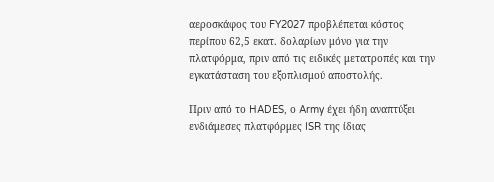αεροσκάφος του FY2027 προβλέπεται κόστος περίπου 62,5 εκατ. δολαρίων μόνο για την πλατφόρμα, πριν από τις ειδικές μετατροπές και την εγκατάσταση του εξοπλισμού αποστολής.

Πριν από το HADES, ο Army έχει ήδη αναπτύξει ενδιάμεσες πλατφόρμες ISR της ίδιας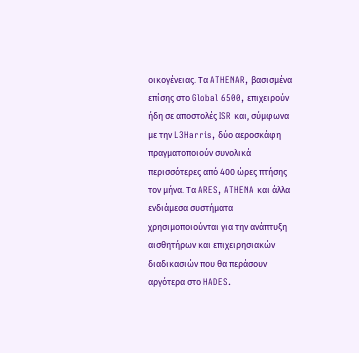οικογένειας. Τα ATHENAR, βασισμένα επίσης στο Global 6500, επιχειρούν ήδη σε αποστολές ISR και, σύμφωνα με την L3Harris, δύο αεροσκάφη πραγματοποιούν συνολικά περισσότερες από 400 ώρες πτήσης τον μήνα. Τα ARES, ATHENA και άλλα ενδιάμεσα συστήματα χρησιμοποιούνται για την ανάπτυξη αισθητήρων και επιχειρησιακών διαδικασιών που θα περάσουν αργότερα στο HADES.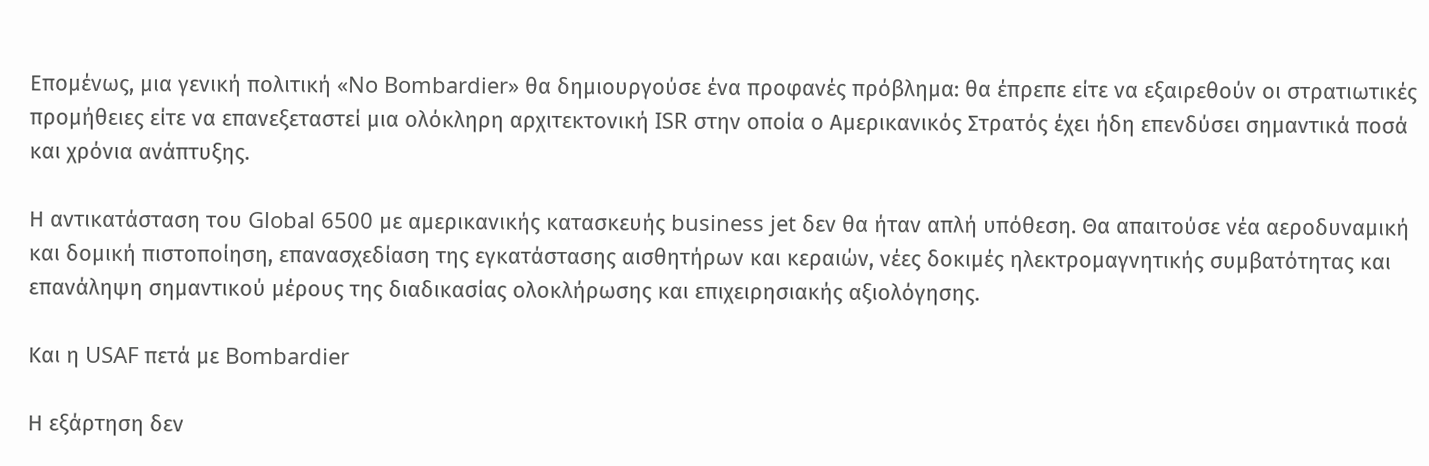Επομένως, μια γενική πολιτική «No Bombardier» θα δημιουργούσε ένα προφανές πρόβλημα: θα έπρεπε είτε να εξαιρεθούν οι στρατιωτικές προμήθειες είτε να επανεξεταστεί μια ολόκληρη αρχιτεκτονική ISR στην οποία ο Αμερικανικός Στρατός έχει ήδη επενδύσει σημαντικά ποσά και χρόνια ανάπτυξης.

Η αντικατάσταση του Global 6500 με αμερικανικής κατασκευής business jet δεν θα ήταν απλή υπόθεση. Θα απαιτούσε νέα αεροδυναμική και δομική πιστοποίηση, επανασχεδίαση της εγκατάστασης αισθητήρων και κεραιών, νέες δοκιμές ηλεκτρομαγνητικής συμβατότητας και επανάληψη σημαντικού μέρους της διαδικασίας ολοκλήρωσης και επιχειρησιακής αξιολόγησης.

Και η USAF πετά με Bombardier

Η εξάρτηση δεν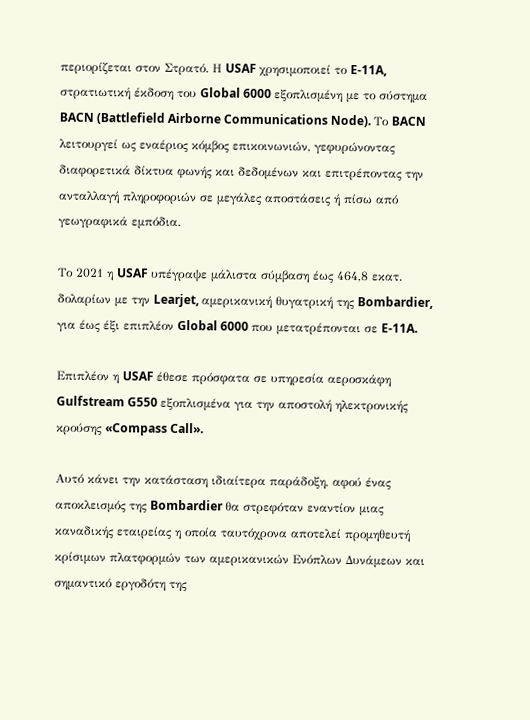περιορίζεται στον Στρατό. Η USAF χρησιμοποιεί το E-11A, στρατιωτική έκδοση του Global 6000 εξοπλισμένη με το σύστημα BACN (Battlefield Airborne Communications Node). Το BACN λειτουργεί ως εναέριος κόμβος επικοινωνιών, γεφυρώνοντας διαφορετικά δίκτυα φωνής και δεδομένων και επιτρέποντας την ανταλλαγή πληροφοριών σε μεγάλες αποστάσεις ή πίσω από γεωγραφικά εμπόδια.

Το 2021 η USAF υπέγραψε μάλιστα σύμβαση έως 464,8 εκατ. δολαρίων με την Learjet, αμερικανική θυγατρική της Bombardier, για έως έξι επιπλέον Global 6000 που μετατρέπονται σε E-11A.

Επιπλέον η USAF έθεσε πρόσφατα σε υπηρεσία αεροσκάφη Gulfstream G550 εξοπλισμένα για την αποστολή ηλεκτρονικής κρούσης «Compass Call».

Αυτό κάνει την κατάσταση ιδιαίτερα παράδοξη, αφού ένας αποκλεισμός της Bombardier θα στρεφόταν εναντίον μιας καναδικής εταιρείας η οποία ταυτόχρονα αποτελεί προμηθευτή κρίσιμων πλατφορμών των αμερικανικών Ενόπλων Δυνάμεων και σημαντικό εργοδότη της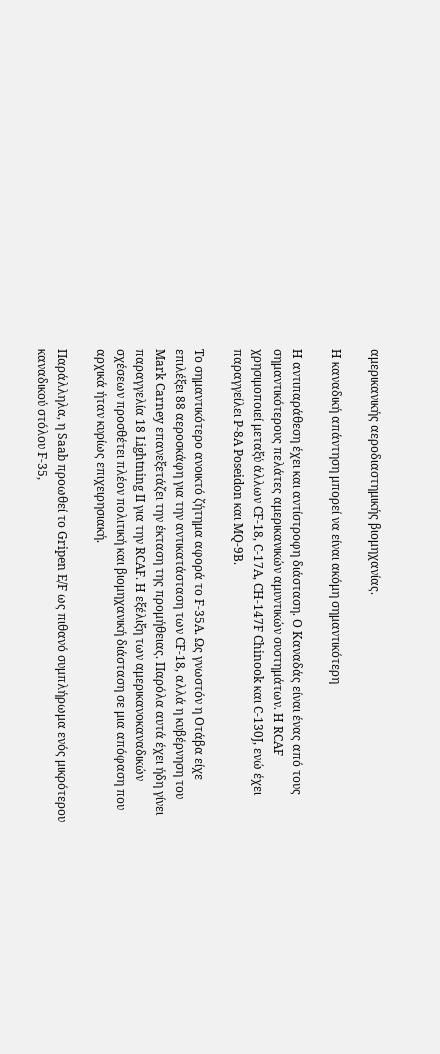αμερικανικής αεροδιαστημικής βιομηχανίας.

Η καναδική απάντηση μπορεί να είναι ακόμη σημαντικότερη

Η αντιπαράθεση έχει και αντίστροφη διάσταση. Ο Καναδάς είναι ένας από τους σημαντικότερους πελάτες αμερικανικών αμυντικών συστημάτων. Η RCAF χρησιμοποιεί μεταξύ άλλων CF-18, C-17A, CH-147F Chinook και C-130J, ενώ έχει παραγγείλει P-8A Poseidon και MQ-9B.

Το σημαντικότερο ανοικτό ζήτημα αφορά το F-35A. Ως γνωστόν η Οτάβα είχε επιλέξει 88 αεροσκάφη για την αντικατάσταση των CF-18, αλλά η κυβέρνηση του Mark Carney επανεξετάζει την έκταση της προμήθειας. Παρόλα αυτά έχει ήδη γίνει παραγγελία 18 Lightning II για την RCAF. Η εξέλιξη των αμερικανοκαναδικών σχέσεων προσθέτει πλέον πολιτική και βιομηχανική διάσταση σε μια απόφαση που αρχικά ήταν κυρίως επιχειρησιακή.

Παράλληλα, η Saab προωθεί το Gripen E/F ως πιθανό συμπλήρωμα ενός μικρότερου καναδικού στόλου F-35,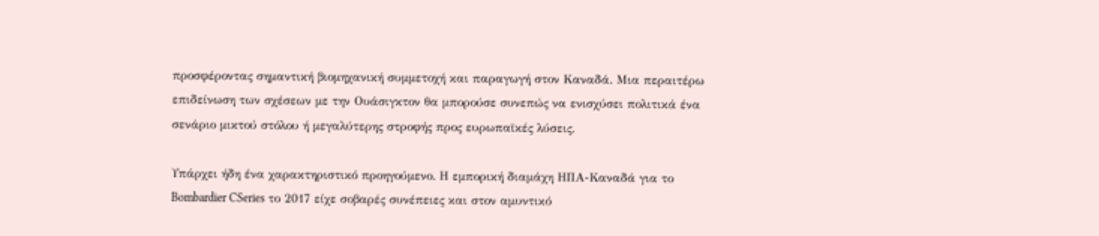προσφέροντας σημαντική βιομηχανική συμμετοχή και παραγωγή στον Καναδά. Μια περαιτέρω επιδείνωση των σχέσεων με την Ουάσιγκτον θα μπορούσε συνεπώς να ενισχύσει πολιτικά ένα σενάριο μικτού στόλου ή μεγαλύτερης στροφής προς ευρωπαϊκές λύσεις.

Υπάρχει ήδη ένα χαρακτηριστικό προηγούμενο. Η εμπορική διαμάχη ΗΠΑ-Καναδά για το Bombardier CSeries το 2017 είχε σοβαρές συνέπειες και στον αμυντικό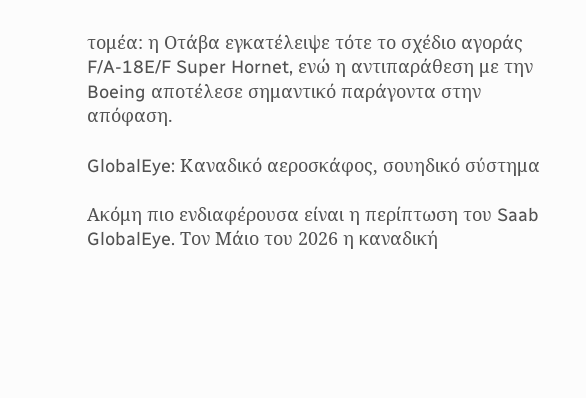τομέα: η Οτάβα εγκατέλειψε τότε το σχέδιο αγοράς F/A-18E/F Super Hornet, ενώ η αντιπαράθεση με την Boeing αποτέλεσε σημαντικό παράγοντα στην απόφαση.

GlobalEye: Καναδικό αεροσκάφος, σουηδικό σύστημα

Ακόμη πιο ενδιαφέρουσα είναι η περίπτωση του Saab GlobalEye. Τον Μάιο του 2026 η καναδική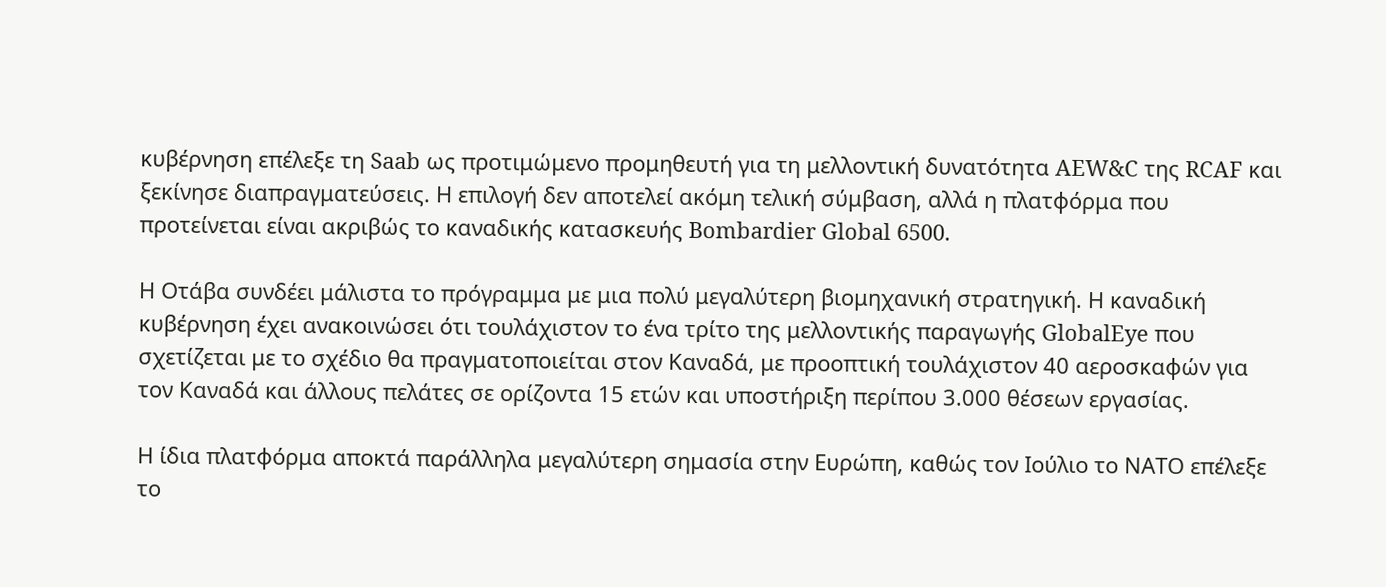κυβέρνηση επέλεξε τη Saab ως προτιμώμενο προμηθευτή για τη μελλοντική δυνατότητα AEW&C της RCAF και ξεκίνησε διαπραγματεύσεις. Η επιλογή δεν αποτελεί ακόμη τελική σύμβαση, αλλά η πλατφόρμα που προτείνεται είναι ακριβώς το καναδικής κατασκευής Bombardier Global 6500.

Η Οτάβα συνδέει μάλιστα το πρόγραμμα με μια πολύ μεγαλύτερη βιομηχανική στρατηγική. Η καναδική κυβέρνηση έχει ανακοινώσει ότι τουλάχιστον το ένα τρίτο της μελλοντικής παραγωγής GlobalEye που σχετίζεται με το σχέδιο θα πραγματοποιείται στον Καναδά, με προοπτική τουλάχιστον 40 αεροσκαφών για τον Καναδά και άλλους πελάτες σε ορίζοντα 15 ετών και υποστήριξη περίπου 3.000 θέσεων εργασίας.

Η ίδια πλατφόρμα αποκτά παράλληλα μεγαλύτερη σημασία στην Ευρώπη, καθώς τον Ιούλιο το ΝΑΤΟ επέλεξε το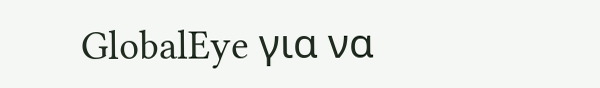GlobalEye για να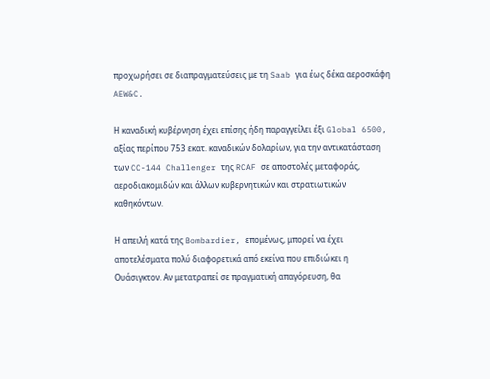προχωρήσει σε διαπραγματεύσεις με τη Saab για έως δέκα αεροσκάφη AEW&C.

Η καναδική κυβέρνηση έχει επίσης ήδη παραγγείλει έξι Global 6500, αξίας περίπου 753 εκατ. καναδικών δολαρίων, για την αντικατάσταση των CC-144 Challenger της RCAF σε αποστολές μεταφοράς, αεροδιακομιδών και άλλων κυβερνητικών και στρατιωτικών καθηκόντων.

Η απειλή κατά της Bombardier, επομένως, μπορεί να έχει αποτελέσματα πολύ διαφορετικά από εκείνα που επιδιώκει η Ουάσιγκτον. Αν μετατραπεί σε πραγματική απαγόρευση, θα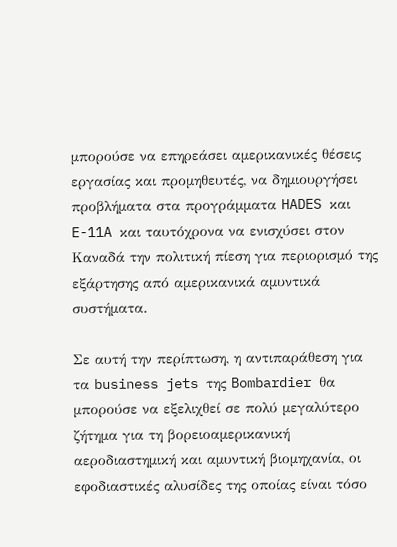μπορούσε να επηρεάσει αμερικανικές θέσεις εργασίας και προμηθευτές, να δημιουργήσει προβλήματα στα προγράμματα HADES και E-11A και ταυτόχρονα να ενισχύσει στον Καναδά την πολιτική πίεση για περιορισμό της εξάρτησης από αμερικανικά αμυντικά συστήματα.

Σε αυτή την περίπτωση, η αντιπαράθεση για τα business jets της Bombardier θα μπορούσε να εξελιχθεί σε πολύ μεγαλύτερο ζήτημα για τη βορειοαμερικανική αεροδιαστημική και αμυντική βιομηχανία, οι εφοδιαστικές αλυσίδες της οποίας είναι τόσο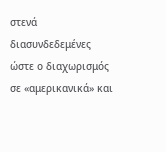στενά διασυνδεδεμένες ώστε ο διαχωρισμός σε «αμερικανικά» και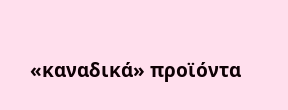«καναδικά» προϊόντα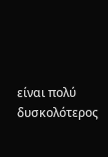είναι πολύ δυσκολότερος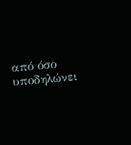από όσο υποδηλώνει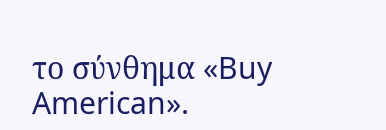το σύνθημα «Buy American».